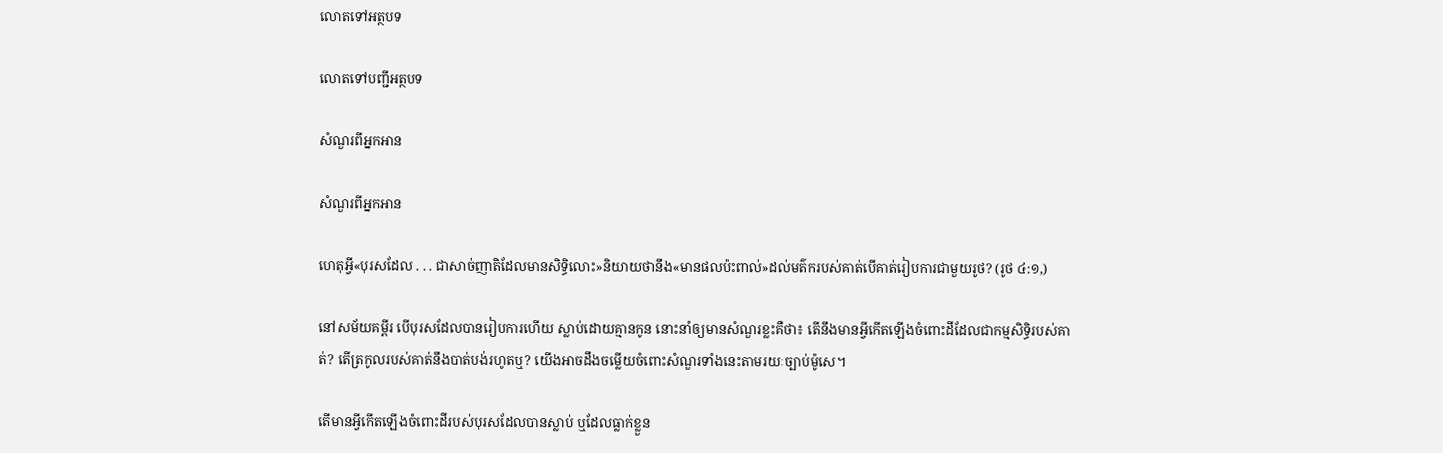លោតទៅអត្ថបទ

លោតទៅបញ្ជីអត្ថបទ

សំណួរពីអ្នកអាន

សំណួរពីអ្នកអាន

ហេតុអ្វី«បុរសដែល . . . ជាសាច់ញាតិដែលមានសិទ្ធិលោះ»និយាយថានឹង«មានផលប៉ះពាល់»ដល់មត៌ករបស់គាត់បើគាត់រៀបការជាមួយរូថ? (រូថ ៤:១,)

នៅសម័យគម្ពីរ បើបុរសដែលបានរៀបការហើយ ស្លាប់ដោយគ្មានកូន នោះនាំឲ្យមានសំណួរខ្លះគឺថា៖ តើនឹងមានអ្វីកើតឡើងចំពោះដីដែលជាកម្មសិទ្ធិរបស់គាត់? តើត្រកូលរបស់គាត់នឹងបាត់បង់រហូតឬ? យើងអាចដឹងចម្លើយចំពោះសំណួរទាំងនេះតាមរយៈច្បាប់ម៉ូសេ។

តើមានអ្វីកើតឡើងចំពោះដីរបស់បុរសដែលបានស្លាប់ ឬដែលធ្លាក់ខ្លួន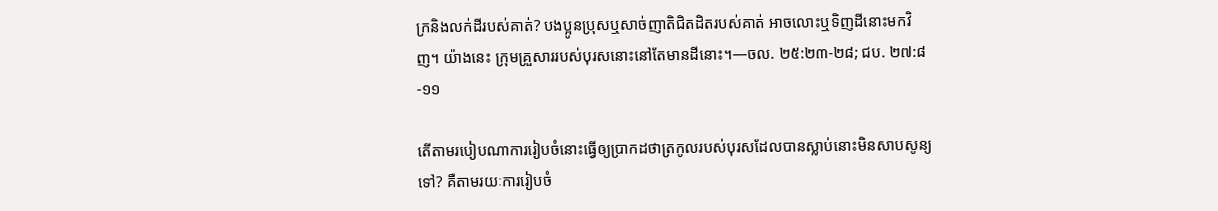ក្រនិងលក់ដីរបស់គាត់? បងប្អូនប្រុសឬសាច់ញាតិជិតដិតរបស់គាត់ អាចលោះឬទិញដីនោះមកវិញ។ យ៉ាងនេះ ក្រុមគ្រួសាររបស់បុរសនោះនៅតែមានដីនោះ។—ចល. ២៥:២៣-២៨; ជប. ២៧:៨-១១

តើតាមរបៀបណាការរៀបចំនោះធ្វើឲ្យប្រាកដថាត្រកូលរបស់បុរសដែលបានស្លាប់នោះមិនសាបសូន្យទៅ? គឺតាមរយៈការរៀបចំ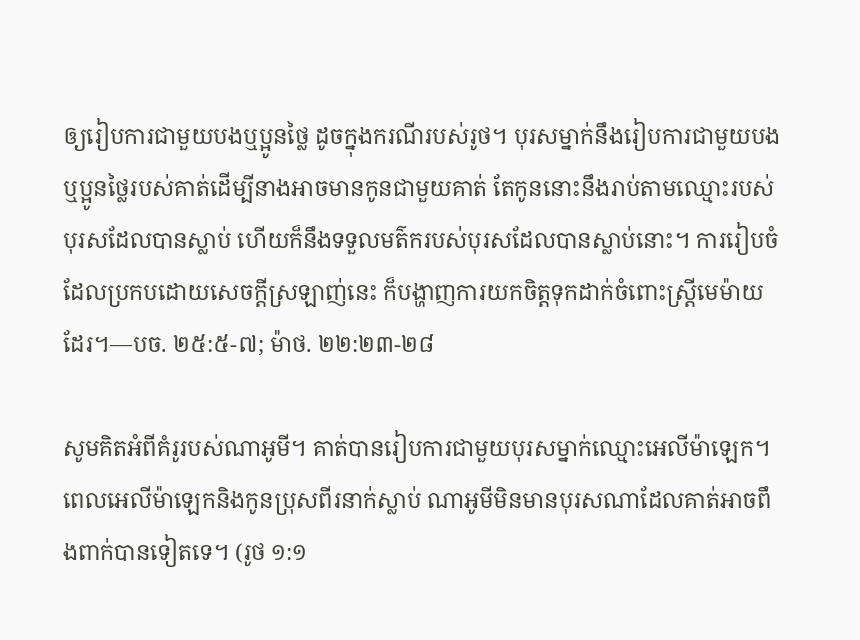ឲ្យរៀបការជាមួយបងឬប្អូនថ្លៃ ដូចក្នុងករណីរបស់រូថ។ បុរសម្នាក់នឹងរៀបការជាមួយបងឬប្អូនថ្លៃរបស់គាត់ដើម្បីនាងអាចមានកូនជាមួយគាត់ តែកូននោះនឹងរាប់តាមឈ្មោះរបស់បុរសដែលបានស្លាប់ ហើយក៏នឹងទទួលមត៌ករបស់បុរសដែលបានស្លាប់នោះ។ ការរៀបចំដែលប្រកបដោយសេចក្ដីស្រឡាញ់នេះ ក៏បង្ហាញការយកចិត្តទុកដាក់ចំពោះស្ត្រីមេម៉ាយដែរ។—បច. ២៥:៥-៧; ម៉ាថ. ២២:២៣-២៨

សូមគិតអំពីគំរូរបស់ណាអូមី។ គាត់បានរៀបការជាមួយបុរសម្នាក់ឈ្មោះអេលីម៉ាឡេក។ ពេលអេលីម៉ាឡេកនិងកូនប្រុសពីរនាក់ស្លាប់ ណាអូមីមិនមានបុរសណាដែលគាត់អាចពឹងពាក់បានទៀតទេ។ (រូថ ១:១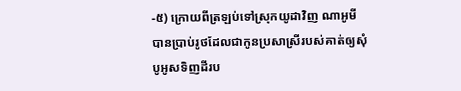-៥) ក្រោយពីត្រឡប់ទៅស្រុកយូដាវិញ ណាអូមីបានប្រាប់រូថដែលជាកូនប្រសាស្រីរបស់គាត់ឲ្យសុំបូអូសទិញដីរប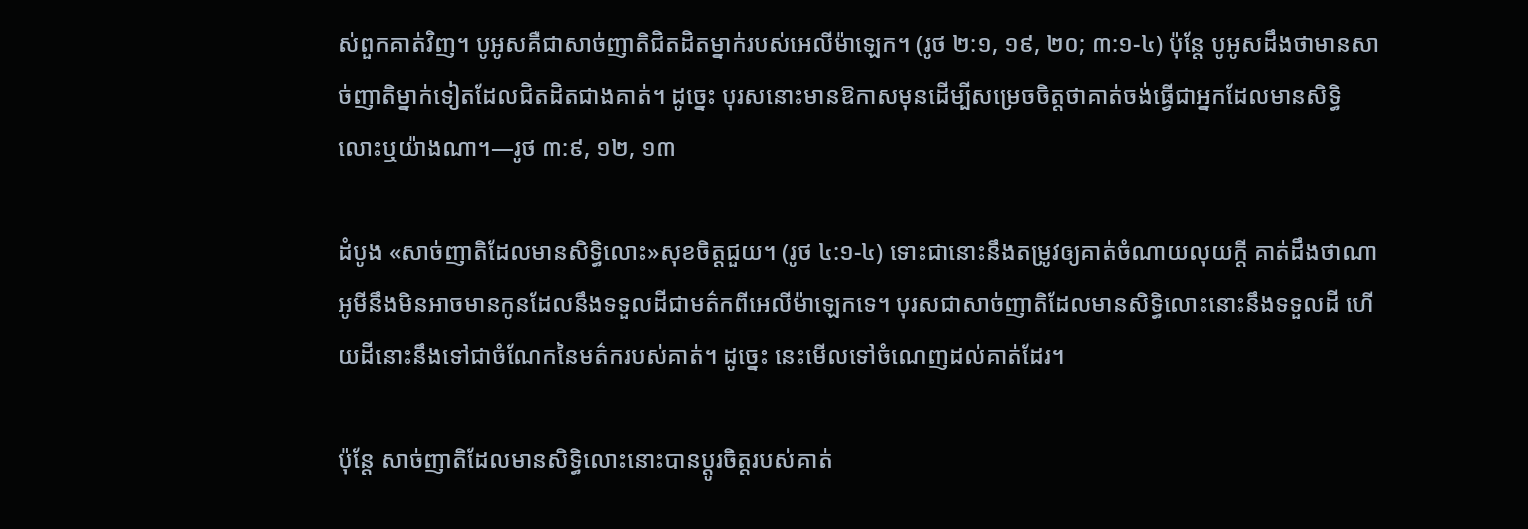ស់ពួកគាត់វិញ។ បូអូសគឺជាសាច់ញាតិជិតដិតម្នាក់របស់អេលីម៉ាឡេក។ (រូថ ២:១, ១៩, ២០; ៣:១-៤) ប៉ុន្តែ បូអូសដឹងថាមានសាច់ញាតិម្នាក់ទៀតដែលជិតដិតជាងគាត់។ ដូច្នេះ បុរសនោះមានឱកាសមុនដើម្បីសម្រេចចិត្តថាគាត់ចង់ធ្វើជាអ្នកដែលមានសិទ្ធិលោះឬយ៉ាងណា។—រូថ ៣:៩, ១២, ១៣

ដំបូង «សាច់ញាតិដែលមានសិទ្ធិលោះ»សុខចិត្តជួយ។ (រូថ ៤:១-៤) ទោះជានោះនឹងតម្រូវឲ្យគាត់ចំណាយលុយក្ដី គាត់ដឹងថាណាអូមីនឹងមិនអាចមានកូនដែលនឹងទទួលដីជាមត៌កពីអេលីម៉ាឡេកទេ។ បុរសជាសាច់ញាតិដែលមានសិទ្ធិលោះនោះនឹងទទួលដី ហើយដីនោះនឹងទៅជាចំណែកនៃមត៌ករបស់គាត់។ ដូច្នេះ នេះមើលទៅចំណេញដល់គាត់ដែរ។

ប៉ុន្តែ សាច់ញាតិដែលមានសិទ្ធិលោះនោះបានប្ដូរចិត្តរបស់គាត់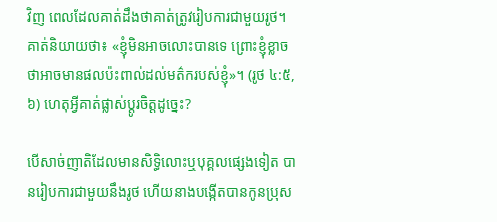វិញ ពេលដែលគាត់ដឹងថាគាត់ត្រូវរៀបការជាមួយរូថ។ គាត់និយាយថា៖ «ខ្ញុំមិនអាចលោះបានទេ ព្រោះខ្ញុំខ្លាចថាអាចមានផលប៉ះពាល់ដល់មត៌ករបស់ខ្ញុំ»។ (រូថ ៤:៥, ៦) ហេតុអ្វីគាត់ផ្លាស់ប្ដូរចិត្តដូច្នេះ?

បើសាច់ញាតិដែលមានសិទ្ធិលោះឬបុគ្គលផ្សេងទៀត បានរៀបការជាមួយនឹងរូថ ហើយនាងបង្កើតបានកូនប្រុស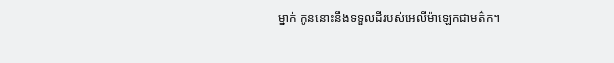ម្នាក់ កូននោះនឹងទទួលដីរបស់អេលីម៉ាឡេកជាមត៌ក។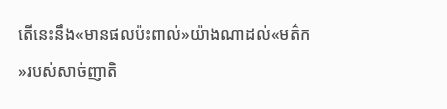តើនេះនឹង«មានផលប៉ះពាល់»យ៉ាងណាដល់«មត៌ក»របស់សាច់ញាតិ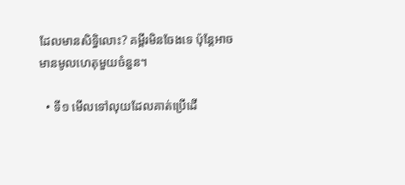ដែលមានសិទ្ធិលោះ? គម្ពីរមិនចែងទេ ប៉ុន្តែអាចមានមូលហេតុមួយចំនួន។

  • ទី១ មើលទៅលុយដែលគាត់ប្រើដើ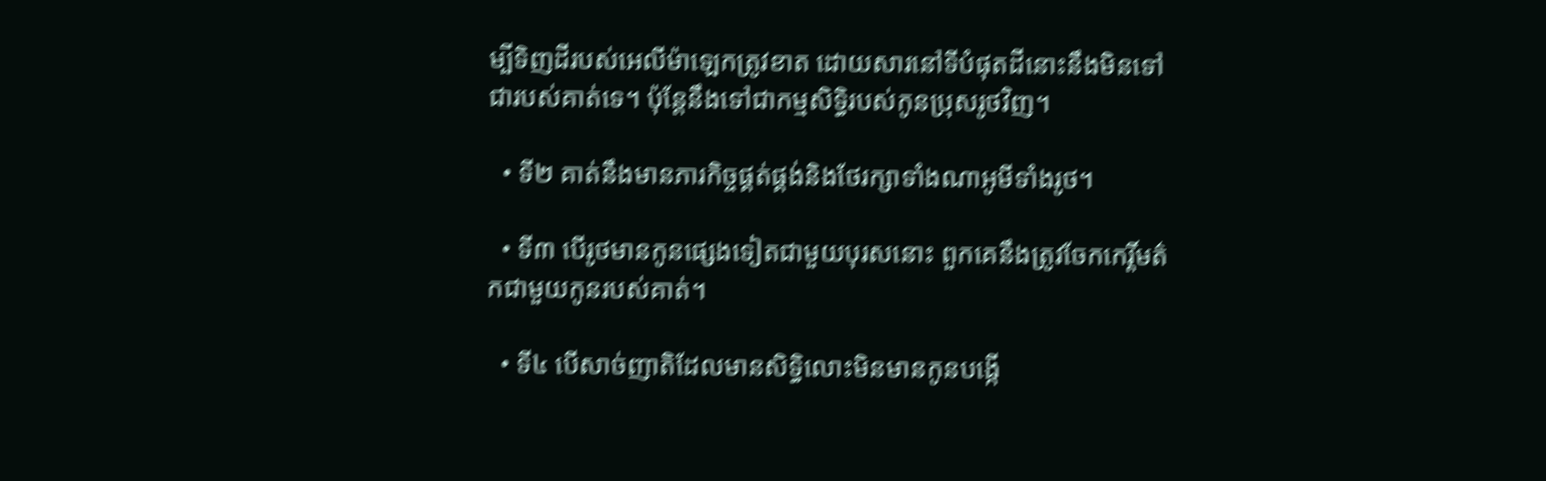ម្បីទិញដីរបស់អេលីម៉ាឡេកត្រូវខាត ដោយសារនៅទីបំផុតដីនោះនឹងមិនទៅជារបស់គាត់ទេ។ ប៉ុន្តែនឹងទៅជាកម្មសិទ្ធិរបស់កូនប្រុសរូថវិញ។

  • ទី២ គាត់នឹងមានភារកិច្ចផ្គត់ផ្គង់និងថែរក្សាទាំងណាអូមីទាំងរូថ។

  • ទី៣ បើរូថមានកូនផ្សេងទៀតជាមួយបុរសនោះ ពួកគេនឹងត្រូវចែកកេរ្តិ៍មត៌កជាមួយកូនរបស់គាត់។

  • ទី៤ បើសាច់ញាតិដែលមានសិទ្ធិលោះមិនមានកូនបង្កើ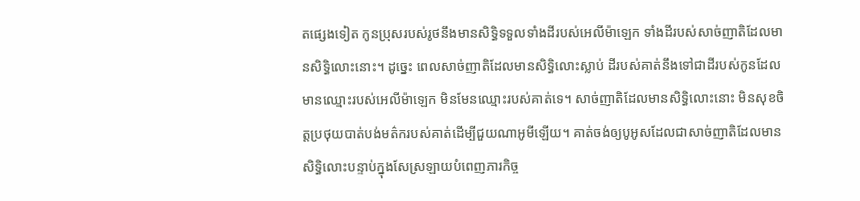តផ្សេងទៀត កូនប្រុសរបស់រូថនឹងមានសិទ្ធិទទួលទាំងដីរបស់អេលីម៉ាឡេក ទាំងដីរបស់សាច់ញាតិដែលមានសិទ្ធិលោះនោះ។ ដូច្នេះ ពេលសាច់ញាតិដែលមានសិទ្ធិលោះស្លាប់ ដីរបស់គាត់នឹងទៅជាដីរបស់កូនដែលមានឈ្មោះរបស់អេលីម៉ាឡេក មិនមែនឈ្មោះរបស់គាត់ទេ។ សាច់ញាតិដែលមានសិទ្ធិលោះនោះ មិនសុខចិត្តប្រថុយបាត់បង់មត៌ករបស់គាត់ដើម្បីជួយណាអូមីឡើយ។ គាត់ចង់ឲ្យបូអូសដែលជាសាច់ញាតិដែលមានសិទ្ធិលោះបន្ទាប់ក្នុងសែស្រឡាយបំពេញភារកិច្ច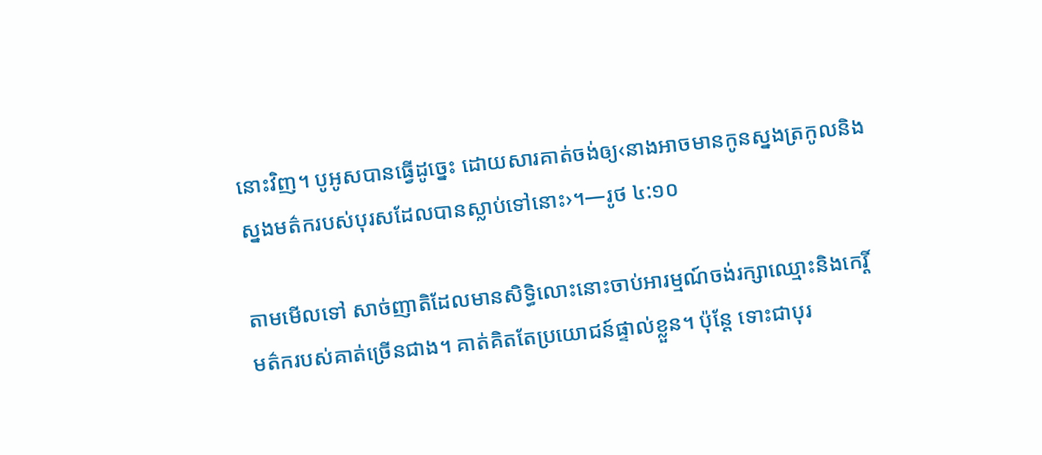នោះវិញ។ បូអូសបានធ្វើដូច្នេះ ដោយសារគាត់ចង់ឲ្យ‹នាងអាចមានកូនស្នងត្រកូលនិងស្នងមត៌ករបស់បុរសដែលបានស្លាប់ទៅនោះ›។—រូថ ៤:១០

តាមមើលទៅ សាច់ញាតិដែលមានសិទ្ធិលោះនោះចាប់អារម្មណ៍ចង់រក្សាឈ្មោះនិងកេរ្តិ៍មត៌ករបស់គាត់ច្រើនជាង។ គាត់គិតតែប្រយោជន៍ផ្ទាល់ខ្លួន។ ប៉ុន្តែ ទោះជាបុរ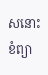សនោះខំព្យា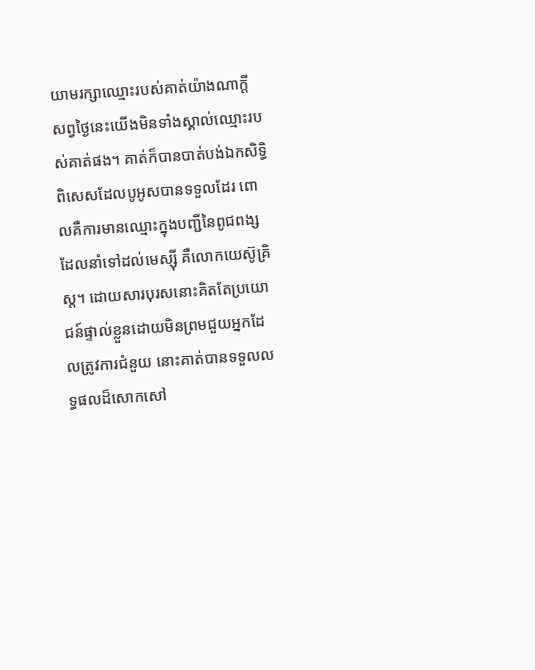យាមរក្សាឈ្មោះរបស់គាត់យ៉ាងណាក្ដី សព្វថ្ងៃនេះយើងមិនទាំងស្គាល់ឈ្មោះរបស់គាត់ផង។ គាត់ក៏បានបាត់បង់ឯកសិទ្ធិពិសេសដែលបូអូសបានទទួលដែរ ពោលគឺការមានឈ្មោះក្នុងបញ្ជីនៃពូជពង្សដែលនាំទៅដល់មេស្ស៊ី គឺលោកយេស៊ូគ្រិស្ត។ ដោយសារបុរសនោះគិតតែប្រយោជន៍ផ្ទាល់ខ្លួនដោយមិនព្រមជួយអ្នកដែលត្រូវការជំនួយ នោះគាត់បានទទួលលទ្ធផលដ៏សោកសៅ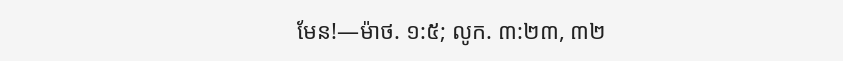មែន!—ម៉ាថ. ១:៥; លូក. ៣:២៣, ៣២